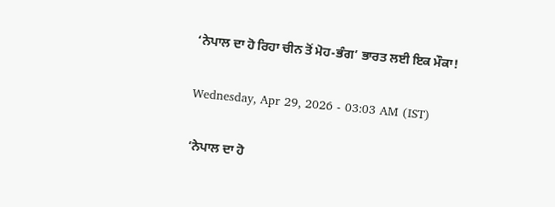‘ਨੇਪਾਲ ਦਾ ਹੋ ਰਿਹਾ ਚੀਨ ਤੋਂ ਮੋਹ-ਭੰਗ’ ਭਾਰਤ ਲਈ ਇਕ ਮੌਕਾ!

Wednesday, Apr 29, 2026 - 03:03 AM (IST)

‘ਨੇਪਾਲ ਦਾ ਹੋ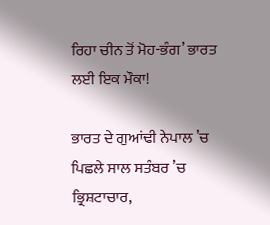ਰਿਹਾ ਚੀਨ ਤੋਂ ਮੋਹ-ਭੰਗ’ ਭਾਰਤ ਲਈ ਇਕ ਮੌਕਾ!

ਭਾਰਤ ਦੇ ਗੁਆਂਢੀ ਨੇਪਾਲ ’ਚ ਪਿਛਲੇ ਸਾਲ ਸਤੰਬਰ ’ਚ ਭ੍ਰਿਸ਼ਟਾਚਾਰ,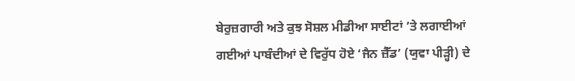ਬੇਰੁਜ਼ਗਾਰੀ ਅਤੇ ਕੁਝ ਸੋਸ਼ਲ ਮੀਡੀਆ ਸਾਈਟਾਂ ’ਤੇ ਲਗਾਈਆਂ ਗਈਆਂ ਪਾਬੰਦੀਆਂ ਦੇ ਵਿਰੁੱਧ ਹੋਏ ‘ਜੈਨ ਜ਼ੈੱਡ’ (ਯੁਵਾ ਪੀੜ੍ਹੀ) ਦੇ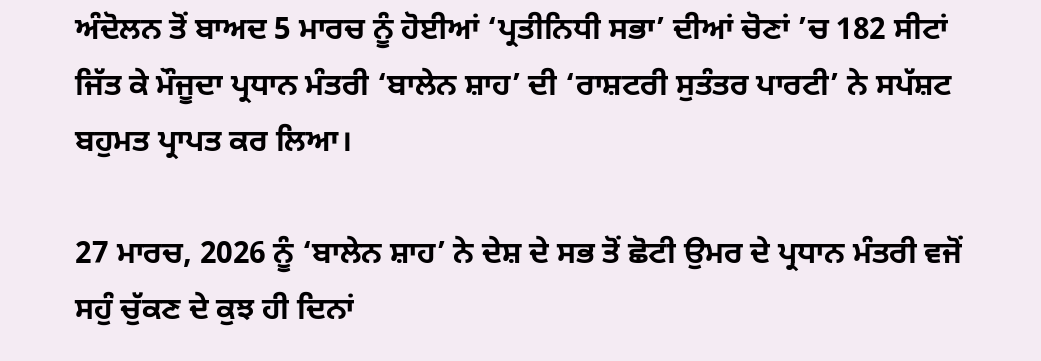ਅੰਦੋਲਨ ਤੋਂ ਬਾਅਦ 5 ਮਾਰਚ ਨੂੰ ਹੋਈਆਂ ‘ਪ੍ਰਤੀਨਿਧੀ ਸਭਾ’ ਦੀਆਂ ਚੋਣਾਂ ’ਚ 182 ਸੀਟਾਂ ਜਿੱਤ ਕੇ ਮੌਜੂਦਾ ਪ੍ਰਧਾਨ ਮੰਤਰੀ ‘ਬਾਲੇਨ ਸ਼ਾਹ’ ਦੀ ‘ਰਾਸ਼ਟਰੀ ਸੁਤੰਤਰ ਪਾਰਟੀ’ ਨੇ ਸਪੱਸ਼ਟ ਬਹੁਮਤ ਪ੍ਰਾਪਤ ਕਰ ਲਿਆ।

27 ਮਾਰਚ, 2026 ਨੂੰ ‘ਬਾਲੇਨ ਸ਼ਾਹ’ ਨੇ ਦੇਸ਼ ਦੇ ਸਭ ਤੋਂ ਛੋਟੀ ਉਮਰ ਦੇ ਪ੍ਰਧਾਨ ਮੰਤਰੀ ਵਜੋਂ ਸਹੁੰ ਚੁੱਕਣ ਦੇ ਕੁਝ ਹੀ ਦਿਨਾਂ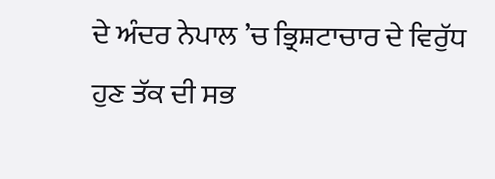ਦੇ ਅੰਦਰ ਨੇਪਾਲ ’ਚ ਭ੍ਰਿਸ਼ਟਾਚਾਰ ਦੇ ਵਿਰੁੱਧ ਹੁਣ ਤੱਕ ਦੀ ਸਭ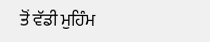ਤੋਂ ਵੱਡੀ ਮੁਹਿੰਮ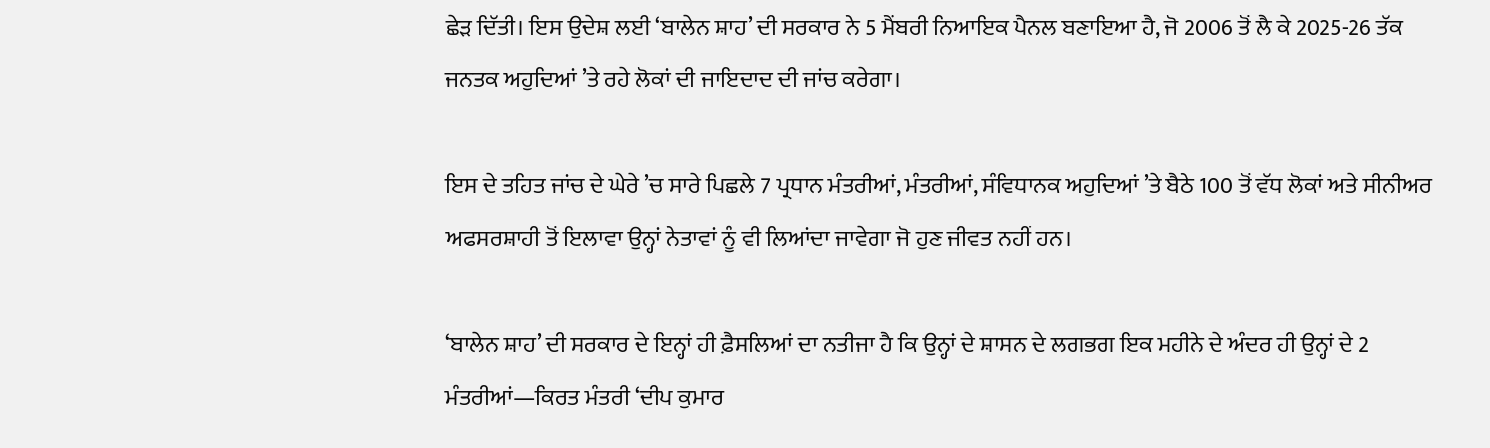ਛੇੜ ਦਿੱਤੀ। ਇਸ ਉਦੇਸ਼ ਲਈ ‘ਬਾਲੇਨ ਸ਼ਾਹ’ ਦੀ ਸਰਕਾਰ ਨੇ 5 ਮੈਂਬਰੀ ਨਿਆਇਕ ਪੈਨਲ ਬਣਾਇਆ ਹੈ, ਜੋ 2006 ਤੋਂ ਲੈ ਕੇ 2025-26 ਤੱਕ ਜਨਤਕ ਅਹੁਦਿਆਂ ’ਤੇ ਰਹੇ ਲੋਕਾਂ ਦੀ ਜਾਇਦਾਦ ਦੀ ਜਾਂਚ ਕਰੇਗਾ।

ਇਸ ਦੇ ਤਹਿਤ ਜਾਂਚ ਦੇ ਘੇਰੇ ’ਚ ਸਾਰੇ ਪਿਛਲੇ 7 ਪ੍ਰਧਾਨ ਮੰਤਰੀਆਂ, ਮੰਤਰੀਆਂ, ਸੰਵਿਧਾਨਕ ਅਹੁਦਿਆਂ ’ਤੇ ਬੈਠੇ 100 ਤੋਂ ਵੱਧ ਲੋਕਾਂ ਅਤੇ ਸੀਨੀਅਰ ਅਫਸਰਸ਼ਾਹੀ ਤੋਂ ਇਲਾਵਾ ਉਨ੍ਹਾਂ ਨੇਤਾਵਾਂ ਨੂੰ ਵੀ ਲਿਆਂਦਾ ਜਾਵੇਗਾ ਜੋ ਹੁਣ ਜੀਵਤ ਨਹੀਂ ਹਨ।

‘ਬਾਲੇਨ ਸ਼ਾਹ’ ਦੀ ਸਰਕਾਰ ਦੇ ਇਨ੍ਹਾਂ ਹੀ ਫ਼ੈਸਲਿਆਂ ਦਾ ਨਤੀਜਾ ਹੈ ਕਿ ਉਨ੍ਹਾਂ ਦੇ ਸ਼ਾਸਨ ਦੇ ਲਗਭਗ ਇਕ ਮਹੀਨੇ ਦੇ ਅੰਦਰ ਹੀ ਉਨ੍ਹਾਂ ਦੇ 2 ਮੰਤਰੀਆਂ—ਕਿਰਤ ਮੰਤਰੀ ‘ਦੀਪ ਕੁਮਾਰ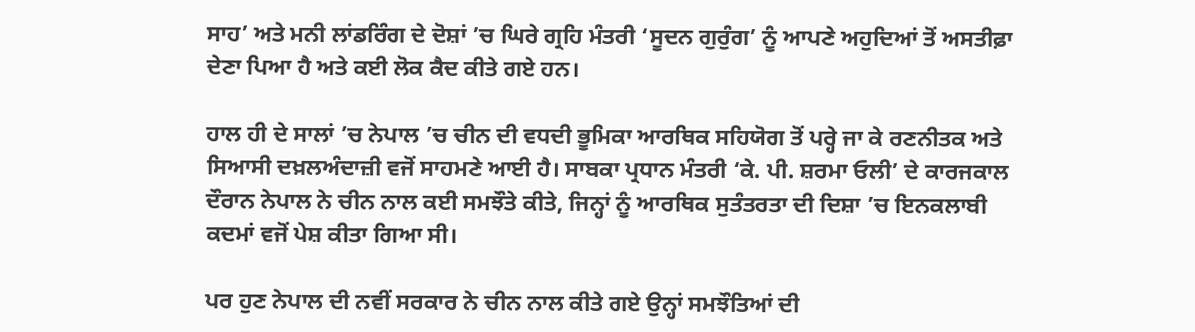ਸਾਹ’ ਅਤੇ ਮਨੀ ਲਾਂਡਰਿੰਗ ਦੇ ਦੋਸ਼ਾਂ ’ਚ ਘਿਰੇ ਗ੍ਰਹਿ ਮੰਤਰੀ ‘ਸੂਦਨ ਗੁਰੁੰਗ’ ਨੂੰ ਆਪਣੇ ਅਹੁਦਿਆਂ ਤੋਂ ਅਸਤੀਫ਼ਾ ਦੇਣਾ ਪਿਆ ਹੈ ਅਤੇ ਕਈ ਲੋਕ ਕੈਦ ਕੀਤੇ ਗਏ ਹਨ।

ਹਾਲ ਹੀ ਦੇ ਸਾਲਾਂ ’ਚ ਨੇਪਾਲ ’ਚ ਚੀਨ ਦੀ ਵਧਦੀ ਭੂਮਿਕਾ ਆਰਥਿਕ ਸਹਿਯੋਗ ਤੋਂ ਪਰ੍ਹੇ ਜਾ ਕੇ ਰਣਨੀਤਕ ਅਤੇ ਸਿਆਸੀ ਦਖ਼ਲਅੰਦਾਜ਼ੀ ਵਜੋਂ ਸਾਹਮਣੇ ਆਈ ਹੈ। ਸਾਬਕਾ ਪ੍ਰਧਾਨ ਮੰਤਰੀ ‘ਕੇ. ਪੀ. ਸ਼ਰਮਾ ਓਲੀ’ ਦੇ ਕਾਰਜਕਾਲ ਦੌਰਾਨ ਨੇਪਾਲ ਨੇ ਚੀਨ ਨਾਲ ਕਈ ਸਮਝੌਤੇ ਕੀਤੇ, ਜਿਨ੍ਹਾਂ ਨੂੰ ਆਰਥਿਕ ਸੁਤੰਤਰਤਾ ਦੀ ਦਿਸ਼ਾ ’ਚ ਇਨਕਲਾਬੀ ਕਦਮਾਂ ਵਜੋਂ ਪੇਸ਼ ਕੀਤਾ ਗਿਆ ਸੀ।

ਪਰ ਹੁਣ ਨੇਪਾਲ ਦੀ ਨਵੀਂ ਸਰਕਾਰ ਨੇ ਚੀਨ ਨਾਲ ਕੀਤੇ ਗਏ ਉਨ੍ਹਾਂ ਸਮਝੌਤਿਆਂ ਦੀ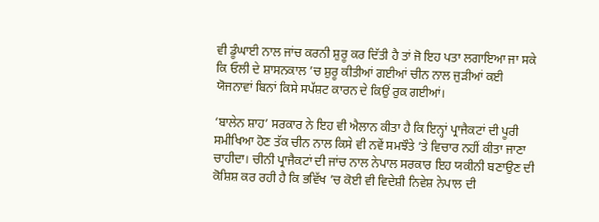ਵੀ ਡੂੰਘਾਈ ਨਾਲ ਜਾਂਚ ਕਰਨੀ ਸ਼ੁਰੂ ਕਰ ਦਿੱਤੀ ਹੈ ਤਾਂ ਜੋ ਇਹ ਪਤਾ ਲਗਾਇਆ ਜਾ ਸਕੇ ਕਿ ਓਲੀ ਦੇ ਸ਼ਾਸਨਕਾਲ ’ਚ ਸ਼ੁਰੂ ਕੀਤੀਆਂ ਗਈਆਂ ਚੀਨ ਨਾਲ ਜੁੜੀਆਂ ਕਈ ਯੋਜਨਾਵਾਂ ਬਿਨਾਂ ਕਿਸੇ ਸਪੱਸ਼ਟ ਕਾਰਨ ਦੇ ਕਿਉਂ ਰੁਕ ਗਈਆਂ।

‘ਬਾਲੇਨ ਸ਼ਾਹ’ ਸਰਕਾਰ ਨੇ ਇਹ ਵੀ ਐਲਾਨ ਕੀਤਾ ਹੈ ਕਿ ਇਨ੍ਹਾਂ ਪ੍ਰਾਜੈਕਟਾਂ ਦੀ ਪੂਰੀ ਸਮੀਖਿਆ ਹੋਣ ਤੱਕ ਚੀਨ ਨਾਲ ਕਿਸੇ ਵੀ ਨਵੇਂ ਸਮਝੌਤੇ ’ਤੇ ਵਿਚਾਰ ਨਹੀਂ ਕੀਤਾ ਜਾਣਾ ਚਾਹੀਦਾ। ਚੀਨੀ ਪ੍ਰਾਜੈਕਟਾਂ ਦੀ ਜਾਂਚ ਨਾਲ ਨੇਪਾਲ ਸਰਕਾਰ ਇਹ ਯਕੀਨੀ ਬਣਾਉਣ ਦੀ ਕੋਸ਼ਿਸ਼ ਕਰ ਰਹੀ ਹੈ ਕਿ ਭਵਿੱਖ ’ਚ ਕੋਈ ਵੀ ਵਿਦੇਸ਼ੀ ਨਿਵੇਸ਼ ਨੇਪਾਲ ਦੀ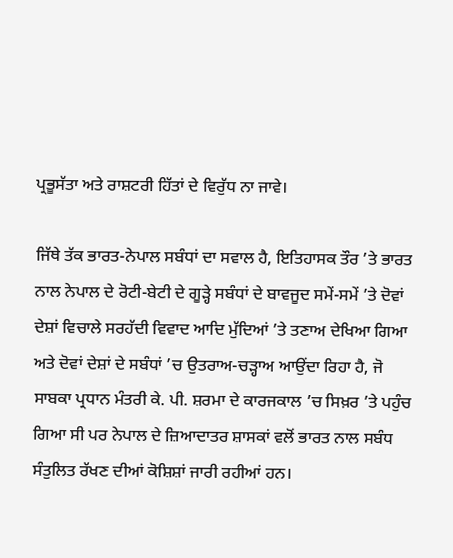ਪ੍ਰਭੂਸੱਤਾ ਅਤੇ ਰਾਸ਼ਟਰੀ ਹਿੱਤਾਂ ਦੇ ਵਿਰੁੱਧ ਨਾ ਜਾਵੇ।

ਜਿੱਥੇ ਤੱਕ ਭਾਰਤ-ਨੇਪਾਲ ਸਬੰਧਾਂ ਦਾ ਸਵਾਲ ਹੈ, ਇਤਿਹਾਸਕ ਤੌਰ ’ਤੇ ਭਾਰਤ ਨਾਲ ਨੇਪਾਲ ਦੇ ਰੋਟੀ-ਬੇਟੀ ਦੇ ਗੂੜ੍ਹੇ ਸਬੰਧਾਂ ਦੇ ਬਾਵਜੂਦ ਸਮੇਂ-ਸਮੇਂ ’ਤੇ ਦੋਵਾਂ ਦੇਸ਼ਾਂ ਵਿਚਾਲੇ ਸਰਹੱਦੀ ਵਿਵਾਦ ਆਦਿ ਮੁੱਦਿਆਂ ’ਤੇ ਤਣਾਅ ਦੇਖਿਆ ਗਿਆ ਅਤੇ ਦੋਵਾਂ ਦੇਸ਼ਾਂ ਦੇ ਸਬੰਧਾਂ ’ਚ ਉਤਰਾਅ-ਚੜ੍ਹਾਅ ਆਉਂਦਾ ਰਿਹਾ ਹੈ, ਜੋ ਸਾਬਕਾ ਪ੍ਰਧਾਨ ਮੰਤਰੀ ਕੇ. ਪੀ. ਸ਼ਰਮਾ ਦੇ ਕਾਰਜਕਾਲ ’ਚ ਸਿਖ਼ਰ ’ਤੇ ਪਹੁੰਚ ਗਿਆ ਸੀ ਪਰ ਨੇਪਾਲ ਦੇ ਜ਼ਿਆਦਾਤਰ ਸ਼ਾਸਕਾਂ ਵਲੋਂ ਭਾਰਤ ਨਾਲ ਸਬੰਧ ਸੰਤੁਲਿਤ ਰੱਖਣ ਦੀਆਂ ਕੋਸ਼ਿਸ਼ਾਂ ਜਾਰੀ ਰਹੀਆਂ ਹਨ।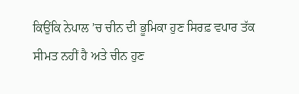ਕਿਉਂਕਿ ਨੇਪਾਲ ’ਚ ਚੀਨ ਦੀ ਭੂਮਿਕਾ ਹੁਣ ਸਿਰਫ਼ ਵਪਾਰ ਤੱਕ ਸੀਮਤ ਨਹੀਂ ਹੈ ਅਤੇ ਚੀਨ ਹੁਣ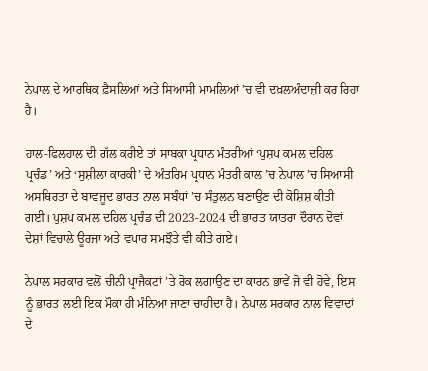ਨੇਪਾਲ ਦੇ ਆਰਥਿਕ ਫ਼ੈਸਲਿਆਂ ਅਤੇ ਸਿਆਸੀ ਮਾਮਲਿਆਂ ’ਚ ਵੀ ਦਖ਼ਲਅੰਦਾਜ਼ੀ ਕਰ ਰਿਹਾ ਹੈ।

ਹਾਲ-ਫਿਲਹਾਲ ਦੀ ਗੱਲ ਕਰੀਏ ਤਾਂ ਸਾਬਕਾ ਪ੍ਰਧਾਨ ਮੰਤਰੀਆਂ ‘ਪੁਸ਼ਪ ਕਮਲ ਦਹਿਲ ਪ੍ਰਚੰਡ’ ਅਤੇ ‘ਸੁਸ਼ੀਲਾ ਕਾਰਕੀ’ ਦੇ ਅੰਤਰਿਮ ਪ੍ਰਧਾਨ ਮੰਤਰੀ ਕਾਲ ’ਚ ਨੇਪਾਲ ’ਚ ਸਿਆਸੀ ਅਸਥਿਰਤਾ ਦੇ ਬਾਵਜੂਦ ਭਾਰਤ ਨਾਲ ਸਬੰਧਾਂ ’ਚ ਸੰਤੁਲਨ ਬਣਾਉਣ ਦੀ ਕੋਸ਼ਿਸ਼ ਕੀਤੀ ਗਈ। ਪੁਸ਼ਪ ਕਮਲ ਦਹਿਲ ਪ੍ਰਚੰਡ ਦੀ 2023-2024 ਦੀ ਭਾਰਤ ਯਾਤਰਾ ਦੌਰਾਨ ਦੋਵਾਂ ਦੇਸ਼ਾਂ ਵਿਚਾਲੇ ਊਰਜਾ ਅਤੇ ਵਪਾਰ ਸਮਝੌਤੇ ਵੀ ਕੀਤੇ ਗਏ।

ਨੇਪਾਲ ਸਰਕਾਰ ਵਲੋਂ ਚੀਨੀ ਪ੍ਰਾਜੈਕਟਾਂ ’ਤੇ ਰੋਕ ਲਗਾਉਣ ਦਾ ਕਾਰਨ ਭਾਵੇਂ ਜੋ ਵੀ ਹੋਵੇ, ਇਸ ਨੂੰ ਭਾਰਤ ਲਈ ਇਕ ਮੌਕਾ ਹੀ ਮੰਨਿਆ ਜਾਣਾ ਚਾਹੀਦਾ ਹੈ। ਨੇਪਾਲ ਸਰਕਾਰ ਨਾਲ ਵਿਵਾਦਾਂ ਦੇ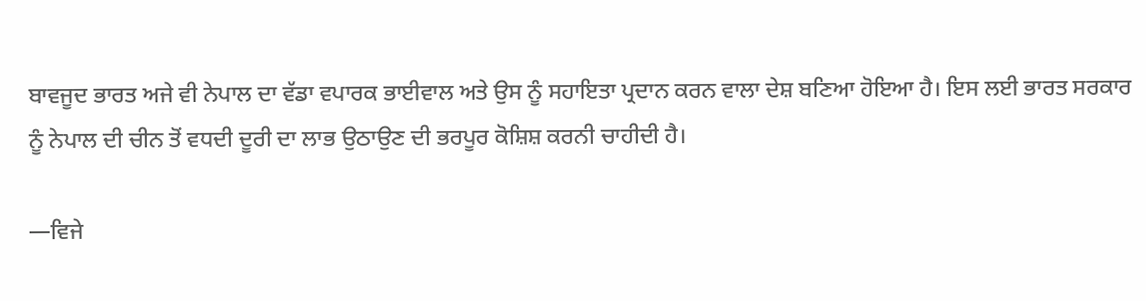ਬਾਵਜੂਦ ਭਾਰਤ ਅਜੇ ਵੀ ਨੇਪਾਲ ਦਾ ਵੱਡਾ ਵਪਾਰਕ ਭਾਈਵਾਲ ਅਤੇ ਉਸ ਨੂੰ ਸਹਾਇਤਾ ਪ੍ਰਦਾਨ ਕਰਨ ਵਾਲਾ ਦੇਸ਼ ਬਣਿਆ ਹੋਇਆ ਹੈ। ਇਸ ਲਈ ਭਾਰਤ ਸਰਕਾਰ ਨੂੰ ਨੇਪਾਲ ਦੀ ਚੀਨ ਤੋਂ ਵਧਦੀ ਦੂਰੀ ਦਾ ਲਾਭ ਉਠਾਉਣ ਦੀ ਭਰਪੂਰ ਕੋਸ਼ਿਸ਼ ਕਰਨੀ ਚਾਹੀਦੀ ਹੈ।

—ਵਿਜੇ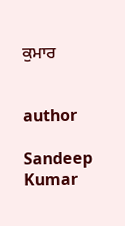ਕੁਮਾਰ


author

Sandeep Kumar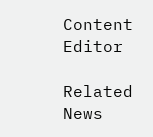Content Editor

Related News